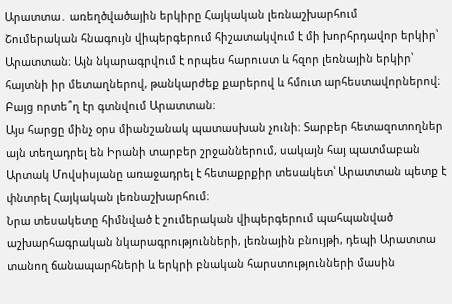Արատտա․ առեղծվածային երկիրը Հայկական լեռնաշխարհում
Շումերական հնագույն վիպերգերում հիշատակվում է մի խորհրդավոր երկիր՝ Արատտան։ Այն նկարագրվում է որպես հարուստ և հզոր լեռնային երկիր՝ հայտնի իր մետաղներով, թանկարժեք քարերով և հմուտ արհեստավորներով։
Բայց որտե՞ղ էր գտնվում Արատտան։
Այս հարցը մինչ օրս միանշանակ պատասխան չունի։ Տարբեր հետազոտողներ այն տեղադրել են Իրանի տարբեր շրջաններում, սակայն հայ պատմաբան Արտակ Մովսիսյանը առաջադրել է հետաքրքիր տեսակետ՝ Արատտան պետք է փնտրել Հայկական լեռնաշխարհում։
Նրա տեսակետը հիմնված է շումերական վիպերգերում պահպանված աշխարհագրական նկարագրությունների, լեռնային բնույթի, դեպի Արատտա տանող ճանապարհների և երկրի բնական հարստությունների մասին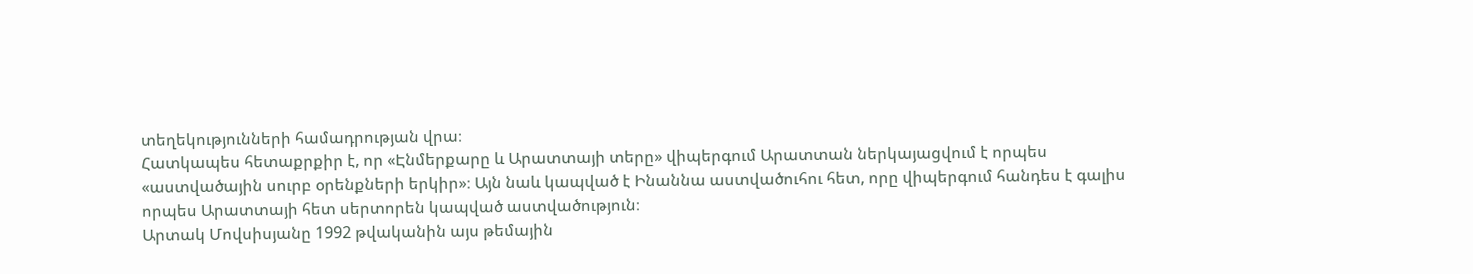տեղեկությունների համադրության վրա։
Հատկապես հետաքրքիր է, որ «Էնմերքարը և Արատտայի տերը» վիպերգում Արատտան ներկայացվում է որպես «աստվածային սուրբ օրենքների երկիր»։ Այն նաև կապված է Ինաննա աստվածուհու հետ, որը վիպերգում հանդես է գալիս որպես Արատտայի հետ սերտորեն կապված աստվածություն։
Արտակ Մովսիսյանը 1992 թվականին այս թեմային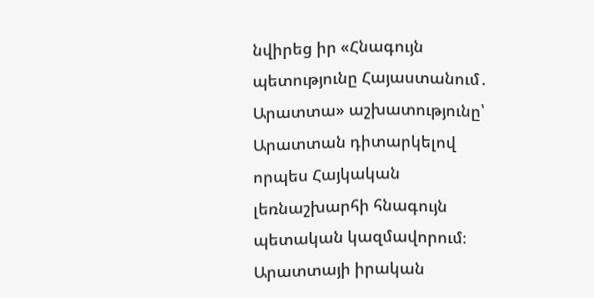նվիրեց իր «Հնագույն պետությունը Հայաստանում․ Արատտա» աշխատությունը՝ Արատտան դիտարկելով որպես Հայկական լեռնաշխարհի հնագույն պետական կազմավորում։
Արատտայի իրական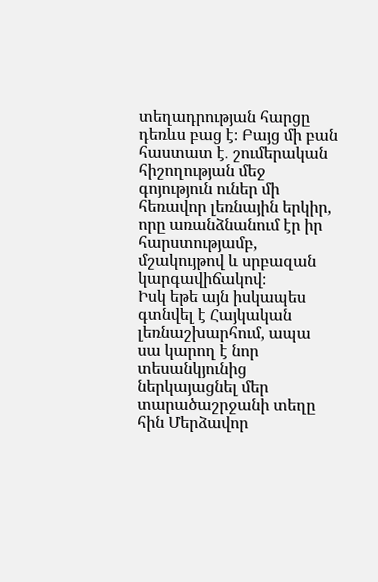տեղադրության հարցը դեռևս բաց է։ Բայց մի բան հաստատ է․ շումերական հիշողության մեջ գոյություն ուներ մի հեռավոր լեռնային երկիր, որը առանձնանում էր իր հարստությամբ, մշակույթով և սրբազան կարգավիճակով։
Իսկ եթե այն իսկապես գտնվել է Հայկական լեռնաշխարհում, ապա սա կարող է նոր տեսանկյունից ներկայացնել մեր տարածաշրջանի տեղը հին Մերձավոր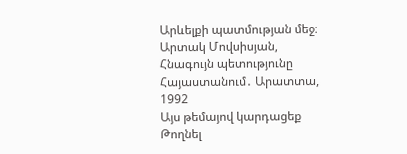Արևելքի պատմության մեջ։
Արտակ Մովսիսյան, Հնագույն պետությունը Հայաստանում․ Արատտա, 1992
Այս թեմայով կարդացեք
Թողնել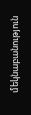մեկնաբանություն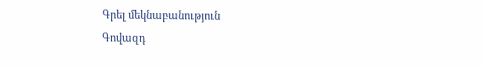Գրել մեկնաբանություն
Գովազդ